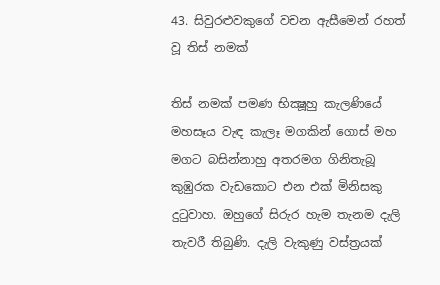43. සිවුරළුවකුගේ වචන ඇසීමෙන් රහත් වූ තිස් නමක්

තිස් නමක් පමණ භික්‍ෂූහු කැලණියේ මහසෑය වැඳ කැලෑ මගකින් ගොස් මහ මගට බසින්නාහු අතරමග ගිනිතැබූ කුඹුරක වැඩකොට එන එක් මිනිසකු දුටුවාහ. ඔහුගේ සිරුර හැම තැනම දැලි තැවරී තිබුණි. දැලි වැකුණු වස්ත්‍ර‍යක්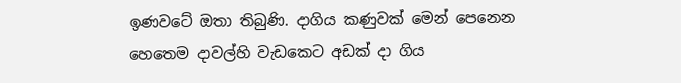ඉණවටේ ඔතා තිබුණි. දාගිය කණුවක් මෙන් පෙනෙන හෙතෙම දාවල්හි වැඩකෙට අඩක් දා ගිය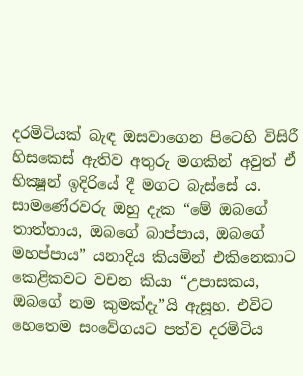දරමිටියක් බැඳ ඔසවාගෙන පිටෙහි විසිරී හිසකෙස් ඇතිව අතුරු මගකින් අවුත් ඒ භික්‍ෂූන් ඉදිරියේ දී මගට බැස්සේ ය. සාමණේරවරු ඔහු දැක “මේ ඔබගේ තාත්තාය, ඔබගේ බාප්පාය, ඔබගේ මහප්පාය” යනාදිය කියමින් එකිනෙකාට කෙළිකවට වචන කියා “උපාසකය, ඔබගේ නම කුමක්දැ”යි ඇසූහ. එවිට හෙතෙම සංවේගයට පත්ව දරමිටිය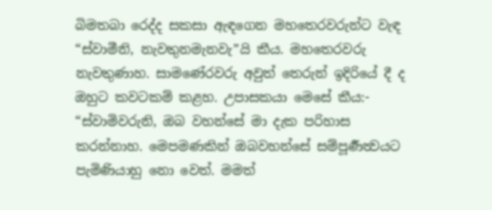බිමතබා රෙද්ද සකසා ඇඳගෙන මහතෙරවරුන්ට වැඳ “ස්වාමීනි, නැවතුනමැනවැ”යි කීය. මහතෙරවරු නැවතුණාහ. සාමණේරවරු අවුත් තෙරුන් ඉදිරියේ දී ද ඔහුට කවටකම් කළහ. උපාසකයා මෙසේ කීය:- “ස්වාමිවරුනි, ඔබ වහන්සේ මා දැක පරිහාස කරන්නාහ. මෙපමණකින් ඔබවහන්සේ සම්පූර්‍ණත්‍වයට පැමිණියාහු නො වෙත්. මමත්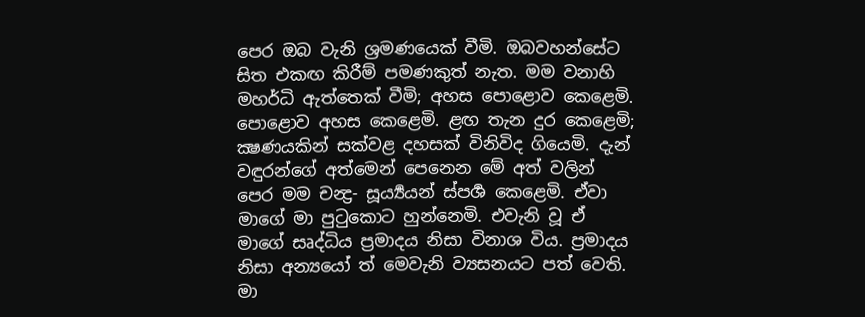පෙර ඔබ වැනි ශ්‍ර‍මණයෙක් වීමි. ඔබවහන්සේට සිත එකඟ කිරීම් පමණකුත් නැත. මම වනාහි මහර්ධි ඇත්තෙක් වීමි; අහස පොළොව කෙළෙමි. පොළොව අහස කෙළෙමි. ළඟ තැන දුර කෙළෙමි; ක්‍ෂණයකින් සක්වළ දහසක් විනිවිද ගියෙමි. දැන් වඳුරන්ගේ අත්මෙන් පෙනෙන මේ අත් වලින් පෙර මම චන්‍ද්‍ර‍- සූර්‍ය්‍යයන් ස්පර්‍ශ කෙළෙමි. ඒවා මාගේ මා පුටුකොට හුන්නෙමි. එවැනි වූ ඒ මාගේ සෘද්ධිය ප්‍ර‍මාදය නිසා විනාශ විය. ප්‍ර‍මාදය නිසා අන්‍යයෝ ත් මෙවැනි ව්‍යසනයට පත් වෙති. මා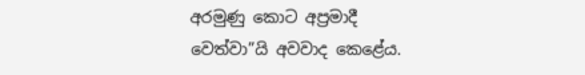අරමුණු කොට අප්‍ර‍මාදී වෙත්වා”යි අවවාද කෙළේය.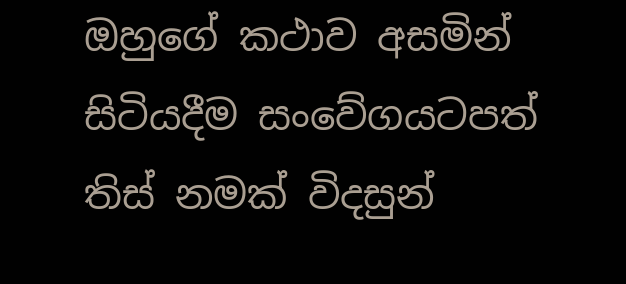ඔහුගේ කථාව අසමින් සිටියදීම සංවේගයටපත් තිස් නමක් විදසුන්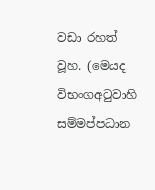වඩා රහත් වූහ. (මෙයද විභංගඅටුවාහි සම්මප්පධාන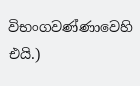විභංගවණ්ණාවෙහි එයි.)